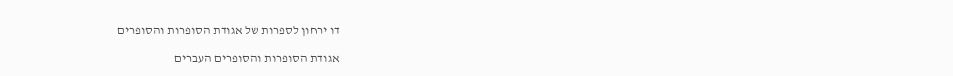דו ירחון לספרות של אגודת הסופרות והסופרים

אגודת הסופרות והסופרים העברים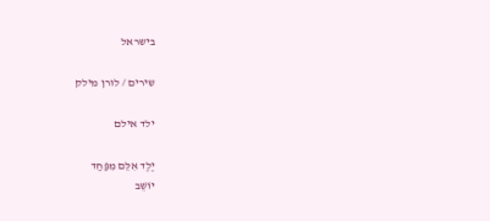בישראל

שירים / לורן מילק

ילד אילם

יֶלֶד אִלֵּם מִפַּחַד
יוֹשֵׁב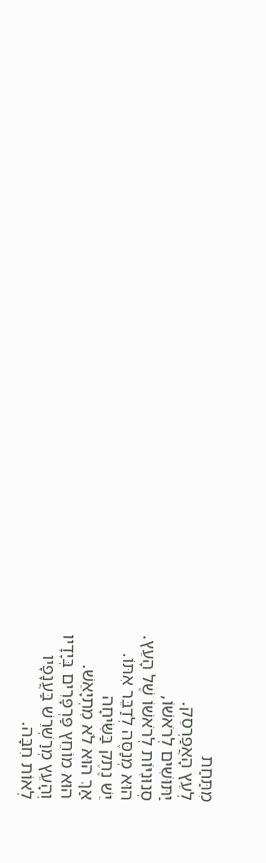מִתַּחַת
לְעֵץ הָאֲפַרְסֵק.
יַתּוּשִׁים לְרֹאשׁוֹ,
סְנוּנִיּוֹת לְרֹאשׁוֹ שֶׁל הָעֵץ.
הוּא מְנַסֶּה לְדַבֵּר אִתּוֹ.
יֵשׁ נֶתֶק בַּשִּׂיחָה
אַךְ הוּא לֹא מִתְיָאֵשׁ.
הוּא מוֹחֵץ פַּרְפָּרִים בְּיָדָיו
וְהָעֵץ מְרַשְׁרֵשׁ בַּעֲנָפָיו
לְאוֹת חִבָּה.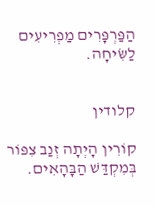הַפַּרְפָּרִים מַפְרִיעִים לַשִּׂיחָה.


קלודין

קוֹרִין הָיְתָה זְנַב צִפּוֹר
בְּמִקְדַּשׁ הַבָּהָאִים.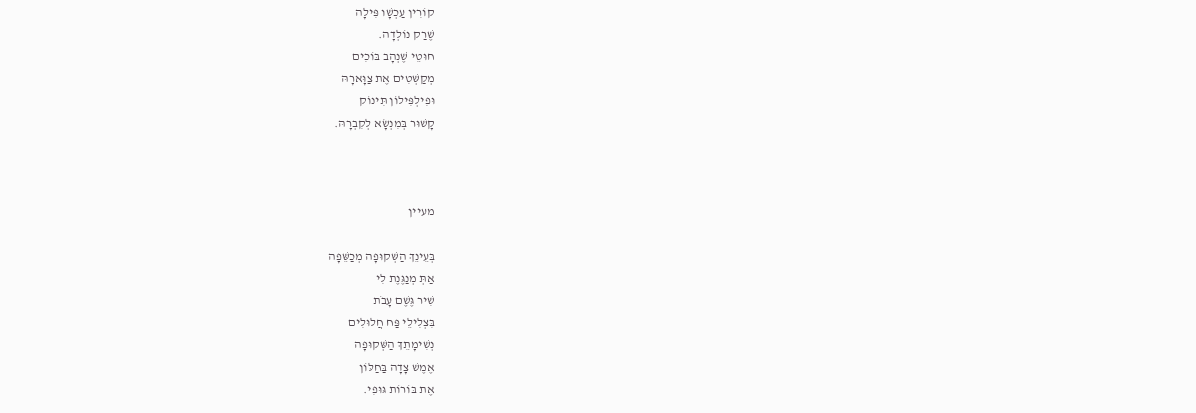קוֹרִין עַכְשָׁו פִּילָה
שֶׁרַק נוֹלְדָה.
חוּטֵי שֶׁנְהָב בּוֹכִים
מְקַשְּׁטִים אֶת צַוָּארָהּ
וּפִילְפִּילוֹן תִּינוֹק
קָשׁוּר בְּמִנְשָׂא לְקִבְרָהּ.



מעיין

בְּעֵינֵךְ הַשְּׁקוּפָה מְכַשֵּׁפָה
אַתְּ מְנַגֶּנֶת לִי
שִׁיר גֶּשֶׁם עָבֹת
בִּצְלִילֵי פַּח חֲלוּלִים
נְשִׁימָתֵךְ הַשְּׁקוּפָה
אֶמֶשׁ צָדָה בַּחַלּוֹן
אֶת בּוֹרוֹת גּוּפִי.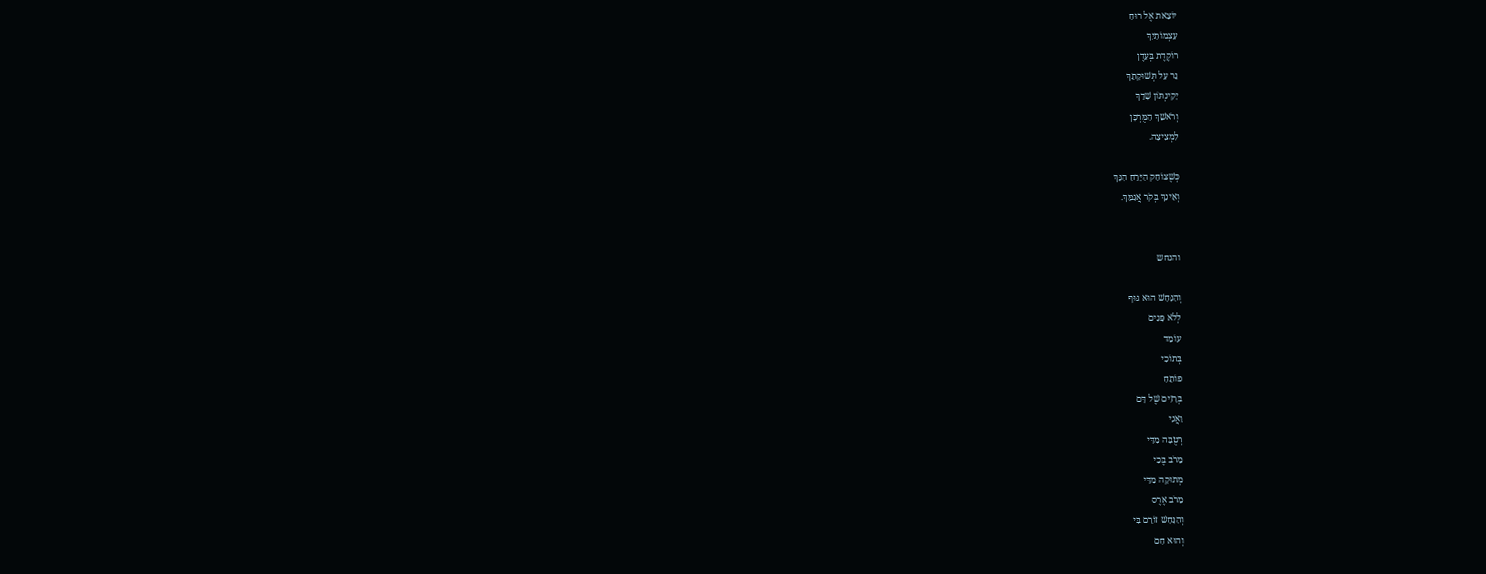יוֹצֵאת אֶל רוּחַ
עַצְמוֹתַיִךְ
רוֹקֶדֶת בְּעֵדֶן
נֵר עַל תְּשׁוּקָתֵךְ
יָקִינְתּוֹן שָׁדֵךְ
וְרֹאשֵׁךְ הַמֻּרְכָּן
לִמְצִיצָה.

כְּשֶׁצּוֹחֵק הַיָּרֵחַ הִנֵּךְ
וְאֵינֵךְ בְּקֹר אֲגַמֵּךְ.


והנחש

וְהַנָּחָשׁ הוּא גּוּף
לְלֹא פָּנִים
עוֹמֵד
בְּתוֹכִי
פּוֹתֵחַ
בְּרָזִים שֶׁל דָּם
וַאֲנִי
רְטֻבָּה מִדַּי
מֵרֹב בֶּכִי
מְתוּקָה מִדַּי
מֵרֹב אֶרֶס
וְהַנָּחָשׁ זוֹרֵם בִּי
וְהוּא חַם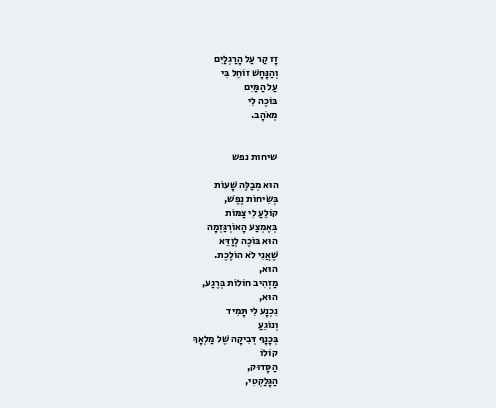זָז קַר עַל הָרַגְלַיִם
וְהַנָּחָשׁ זוֹחֵל בִּי
עַל הַמַּיִם
בּוֹכֶה לִי
מְאֹהָב.


שיחות נפש

הוּא מְבַלֶּה שָׁעוֹת
בְּשִׂיחוֹת נֶפֶשׁ,
קוֹלֵעַ לִי צַמּוֹת
בְּאֶמְצַע הָאוֹרְגַּזְמָה
הוּא בּוֹכֶה לְוַדֵּא
שֶׁאֲנִי לֹא הוֹלֶכֶת.
הוּא,
מַזְהִיב חוֹלוֹת בְּרֶגַע,
הוּא,
נִכְנָע לִי תָּמִיד
וְנוֹגֵעַ
בְּכָנָף דְּבִיקָה שֶׁל מַלְאָךְ
קוֹלוֹ
הַסָּדוּק,
הַגָּלַקְטִי,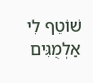שׁוֹטֵף לִי אַלְמֻגִּים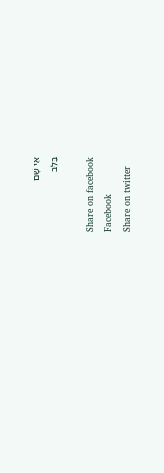אֵי שָׁם
בַּלֵּב

Share on facebook
Facebook
Share on twitter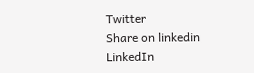Twitter
Share on linkedin
LinkedIn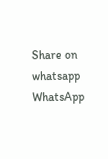Share on whatsapp
WhatsApp